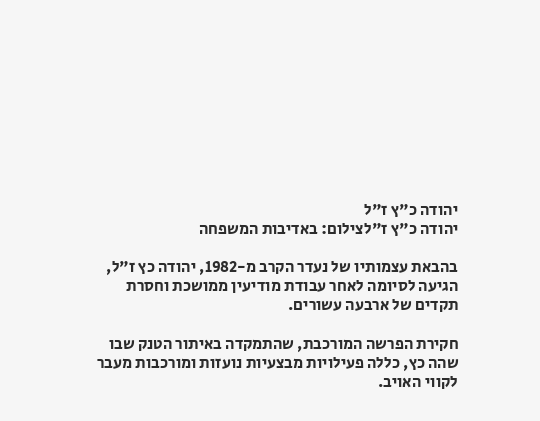יהודה כ"ץ ז"ל
יהודה כ"ץ ז"לצילום: באדיבות המשפחה

בהבאת עצמותיו של נעדר הקרב מ-1982, יהודה כץ ז"ל, הגיעה לסיומה לאחר עבודת מודיעין ממושכת וחסרת תקדים של ארבעה עשורים.

חקירת הפרשה המורכבת, שהתמקדה באיתור הטנק שבו שהה כץ, כללה פעילויות מבצעיות נועזות ומורכבות מעבר לקווי האויב.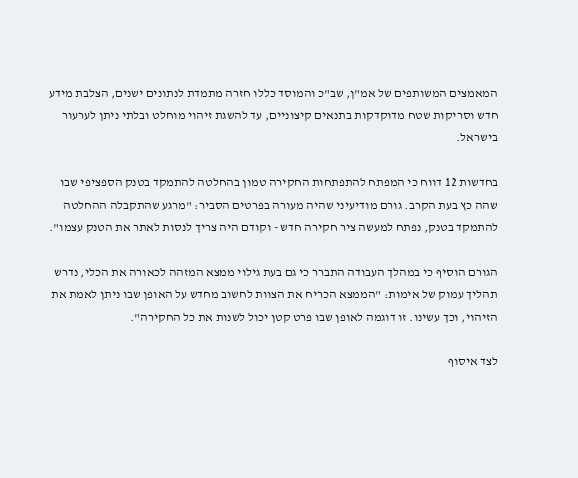המאמצים המשותפים של אמ"ן, שב"כ והמוסד כללו חזרה מתמדת לנתונים ישנים, הצלבת מידע חדש וסריקות שטח מדוקדקות בתנאים קיצוניים, עד להשגת זיהוי מוחלט ובלתי ניתן לערעור בישראל.

בחדשות 12 דווח כי המפתח להתפתחות החקירה טמון בהחלטה להתמקד בטנק הספציפי שבו שהה כץ בעת הקרב. גורם מודיעיני שהיה מעורה בפרטים הסביר: "מרגע שהתקבלה ההחלטה להתמקד בטנק, נפתח למעשה ציר חקירה חדש - וקודם היה צריך לנסות לאתר את הטנק עצמו".

הגורם הוסיף כי במהלך העבודה התברר כי גם בעת גילוי ממצא המזהה לכאורה את הכלי, נדרש תהליך עמוק של אימות: "הממצא הכריח את הצוות לחשוב מחדש על האופן שבו ניתן לאמת את הזיהוי, וכך עשינו. זו דוגמה לאופן שבו פרט קטן יכול לשנות את כל החקירה".

לצד איסוף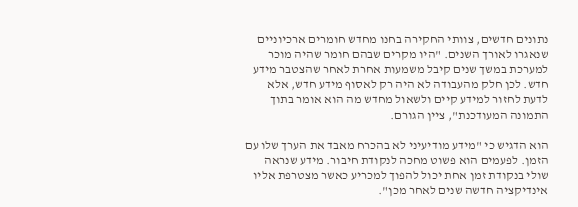נתונים חדשים, צוותי החקירה בחנו מחדש חומרים ארכיוניים שנאגרו לאורך השנים. "היו מקרים שבהם חומר שהיה מוכר למערכת במשך שנים קיבל משמעות אחרת לאחר שהצטבר מידע חדש. לכן חלק מהעבודה לא היה רק לאסוף מידע חדש, אלא לדעת לחזור למידע קיים ולשאול מחדש מה הוא אומר בתוך התמונה המעודכנת", ציין הגורם.

הוא הדגיש כי "מידע מודיעיני לא בהכרח מאבד את הערך שלו עם הזמן. לפעמים הוא פשוט מחכה לנקודת חיבור. מידע שנראה שולי בנקודת זמן אחת יכול להפוך למכריע כאשר מצטרפת אליו אינדיקציה חדשה שנים לאחר מכן".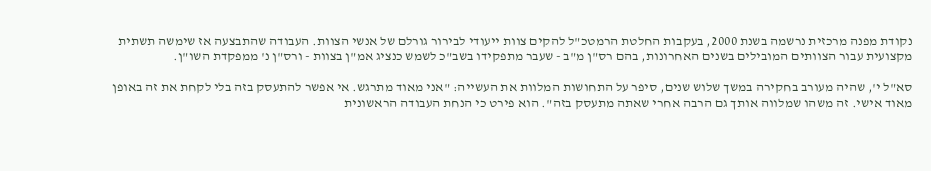נקודת מפנה מרכזית נרשמה בשנת 2000, בעקבות החלטת הרמטכ"ל להקים צוות ייעודי לבירור גורלם של אנשי הצוות. העבודה שהתבצעה אז שימשה תשתית מקצועית עבור הצוותים המובילים בשנים האחרונות, בהם רס"ן מ"ב - שעבר מתפקידו בשב"כ לשמש כנציג אמ"ן בצוות - ורס"ן נ' ממפקדת השו"ן.

סא"ל י', שהיה מעורב בחקירה במשך שלוש שנים, סיפר על התחושות המלוות את העשייה: "אני מאוד מתרגש. אי אפשר להתעסק בזה בלי לקחת את זה באופן מאוד אישי. זה משהו שמלווה אותך גם הרבה אחרי שאתה מתעסק בזה". הוא פירט כי הנחת העבודה הראשונית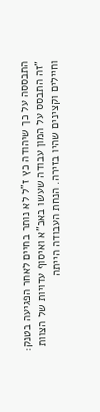התבססה על כך שיהודה כץ ז"ל לא נותר בחיים לאחר הפגיעה בטנק: "זה התבסס על המון עבודה שעשו באכ"א ואיסוף עדויות של הצוות וחיילים וקצינים שהיו בזירה. הנחת העבודה הייתה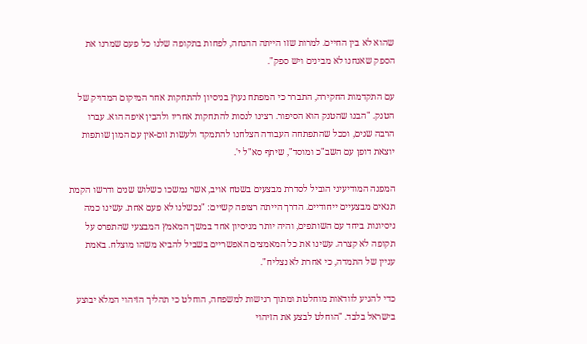שהוא לא בין החיים. למרות שזו הייתה ההנחה, לפחות בתקופה שלנו כל פעם שמרנו את הספק שאנחנו לא מבינים ויש ספק".

עם התקדמות החקירה, התברר כי המפתח נעוץ בניסיון להתחקות אחר המיקום המדויק של הטנק. "הבנו שהטנק הוא הסיפור. רצינו לנסות להתחקות אחריו ולהבין איפה הוא. עברו הרבה שנים, וככל שהתפתחה העבודה הצלחנו להתמקד ולעשות זום-אין עם המון שותפות יוצאת דופן עם השב"כ ומוסד", שיתף סא"ל י'.

המפנה המודיעיני הוביל לסדרת מבצעים בשטח אויב, אשר נמשכו כשלוש שנים ודרשו הקמת תנאים מבצעיים ייחודיים. הדרך הייתה רצופה קשיים: "נכשלנו לא פעם אחת. עשינו כמה ניסיונות ביחד עם השותפים, והיה יותר מניסיון אחד במשך המאמץ המבצעי שהתפרס על תקופה לא קצרה. עשינו את כל המאמצים האפשריים בשביל להביא משהו מוצלח. באמת עניין של התמדה, כי אחרת לא נצליח".

כדי להגיע לוודאות מוחלטת ומתוך רגישות למשפחה, הוחלט כי תהליך הזיהוי המלא יבוצע בישראל בלבד. "הוחלט לבצע את הזיהוי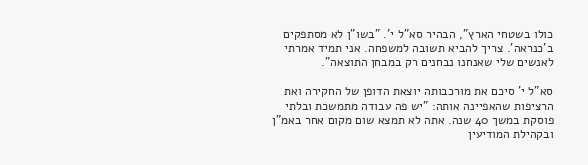כולו בשטחי הארץ", הבהיר סא"ל י'. "בשו"ן לא מסתפקים ב'כנראה'. צריך להביא תשובה למשפחה. אני תמיד אמרתי לאנשים שלי שאנחנו נבחנים רק במבחן התוצאה".

סא"ל י' סיכם את מורכבותה יוצאת הדופן של החקירה ואת הרציפות שהאפיינה אותה: "יש פה עבודה מתמשכת ובלתי פוסקת במשך 40 שנה. אתה לא תמצא שום מקום אחר באמ"ן ובקהילת המודיעין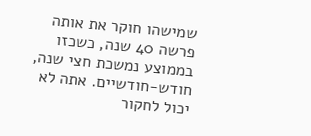שמישהו חוקר את אותה פרשה 40 שנה, כשכזו בממוצע נמשכת חצי שנה, חודש-חודשיים. אתה לא יכול לחקור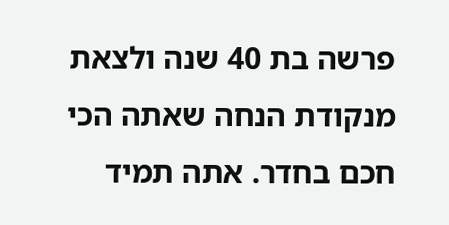פרשה בת 40 שנה ולצאת מנקודת הנחה שאתה הכי חכם בחדר. אתה תמיד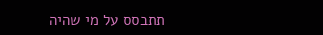תתבסס על מי שהיה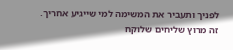לפניך ותעביר את המשימה למי שייגיע אחריך. זה מרוץ שליחים שלוקח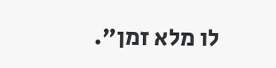לו מלא זמן".